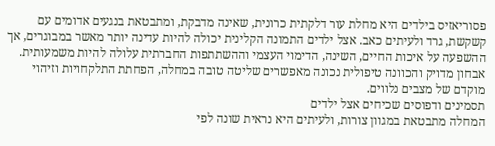פסוריאזיס בילדים היא מחלת עור דלקתית כרונית, שאינה מדבקת, ומתבטאת בנגעים אדומים עם קשקשת, גרד ולעיתים כאב. אצל ילדים התמונה הקלינית יכולה להיות עדינה יותר מאשר במבוגרים, אך ההשפעה על איכות החיים, השינה, הדימוי העצמי וההשתתפות החברתית עלולה להיות משמעותית. אבחון מדויק והכוונה טיפולית נכונה מאפשרים שליטה טובה במחלה, הפחתת התלקחויות וזיהוי מוקדם של מצבים נלווים.
תסמינים ודפוסים שכיחים אצל ילדים
המחלה מתבטאת במגוון צורות, ולעיתים היא נראית שונה לפי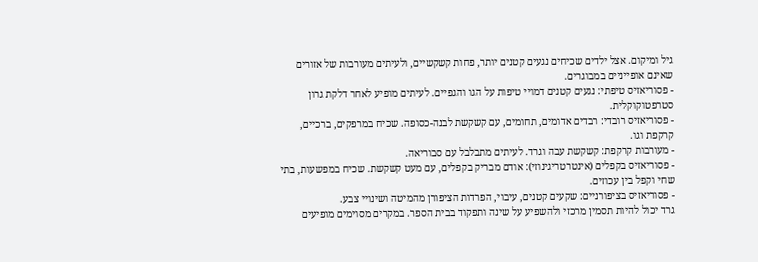גיל ומיקום. אצל ילדים שכיחים נגעים קטנים יותר, פחות קשקשיים, ולעיתים מעורבות של אזורים שאינם אופייניים במבוגרים.
- פסוריאזיס טיפתי: נגעים קטנים דמויי טיפות על הגו והגפיים. לעיתים מופיע לאחר דלקת גרון סטרפטוקוקלית.
- פסוריאזיס רובדי: רבדים אדומים, תחומים, עם קשקשת לבנה-כסופה. שכיח במרפקים, ברכיים, קרקפת וגו.
- מעורבות קרקפת: קשקשת עבה וגרד. לעיתים מתבלבל עם סבוריאה.
- פסוריאזיס בקפלים (אינטרטריגינוזי): אודם מבריק בקפלים, עם מעט קשקשת. שכיח במפשעות, בתי שחי וקפל בין עכוזים.
- פסוריאזיס בציפורניים: שקעים קטנים, עיבוי, הפרדות הציפורן מהמיטה ושינויי צבע.
גרד יכול להיות תסמין מרכזי ולהשפיע על שינה ותפקוד בבית הספר. במקרים מסוימים מופיעים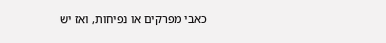כאבי מפרקים או נפיחות, ואז יש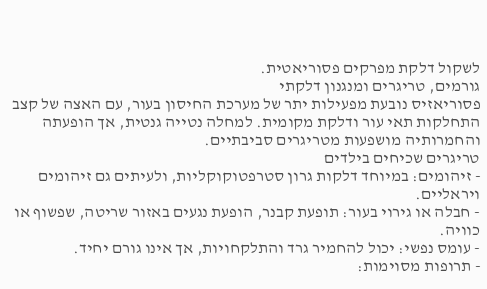לשקול דלקת מפרקים פסוריאטית.
גורמים, טריגרים ומנגנון דלקתי
פסוריאזיס נובעת מפעילות יתר של מערכת החיסון בעור, עם האצה של קצב התחלקות תאי עור ודלקת מקומית. למחלה נטייה גנטית, אך הופעתה והחמרותיה מושפעות מטריגרים סביבתיים.
טריגרים שכיחים בילדים
- זיהומים: במיוחד דלקות גרון סטרפטוקוקליות, ולעיתים גם זיהומים ויראליים.
- חבלה או גירוי בעור: תופעת קבנר, הופעת נגעים באזור שריטה, שפשוף או כוויה.
- עומס נפשי: יכול להחמיר גרד והתלקחויות, אך אינו גורם יחיד.
- תרופות מסוימות: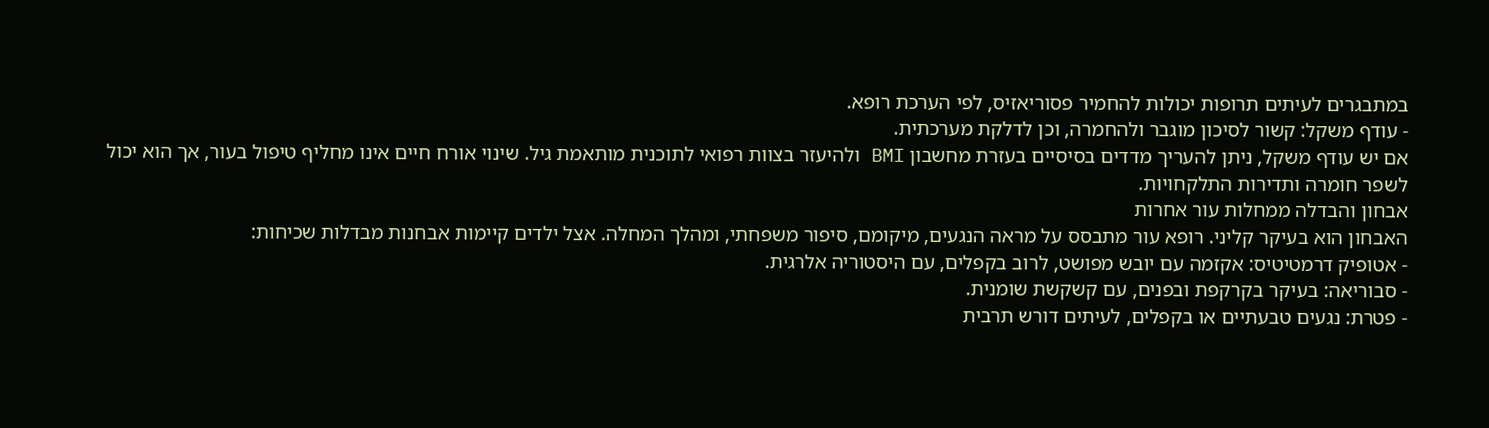במתבגרים לעיתים תרופות יכולות להחמיר פסוריאזיס, לפי הערכת רופא.
- עודף משקל: קשור לסיכון מוגבר ולהחמרה, וכן לדלקת מערכתית.
אם יש עודף משקל, ניתן להעריך מדדים בסיסיים בעזרת מחשבון BMI ולהיעזר בצוות רפואי לתוכנית מותאמת גיל. שינוי אורח חיים אינו מחליף טיפול בעור, אך הוא יכול לשפר חומרה ותדירות התלקחויות.
אבחון והבדלה ממחלות עור אחרות
האבחון הוא בעיקר קליני. רופא עור מתבסס על מראה הנגעים, מיקומם, סיפור משפחתי, ומהלך המחלה. אצל ילדים קיימות אבחנות מבדלות שכיחות:
- אטופיק דרמטיטיס: אקזמה עם יובש מפושט, לרוב בקפלים, עם היסטוריה אלרגית.
- סבוריאה: בעיקר בקרקפת ובפנים, עם קשקשת שומנית.
- פטרת: נגעים טבעתיים או בקפלים, לעיתים דורש תרבית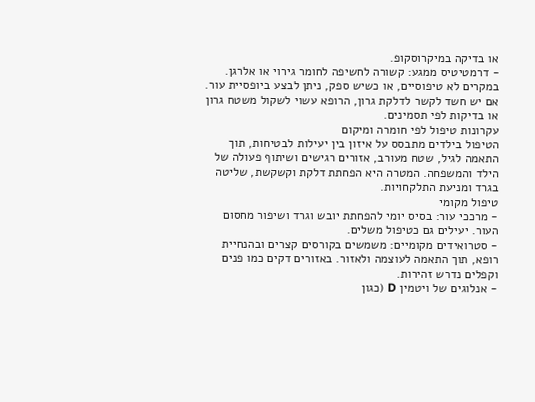או בדיקה במיקרוסקופ.
- דרמטיטיס ממגע: קשורה לחשיפה לחומר גירוי או אלרגן.
במקרים לא טיפוסיים, או כשיש ספק, ניתן לבצע ביופסיית עור. אם יש חשד לקשר לדלקת גרון, הרופא עשוי לשקול משטח גרון או בדיקות לפי תסמינים.
עקרונות טיפול לפי חומרה ומיקום
הטיפול בילדים מתבסס על איזון בין יעילות לבטיחות, תוך התאמה לגיל, שטח מעורב, אזורים רגישים ושיתוף פעולה של הילד והמשפחה. המטרה היא הפחתת דלקת וקשקשת, שליטה בגרד ומניעת התלקחויות.
טיפול מקומי
- מרככי עור: בסיס יומי להפחתת יובש וגרד ושיפור מחסום העור. יעילים גם כטיפול משלים.
- סטרואידים מקומיים: משמשים בקורסים קצרים ובהנחיית רופא, תוך התאמה לעוצמה ולאזור. באזורים דקים כמו פנים וקפלים נדרש זהירות.
- אנלוגים של ויטמין D (כגון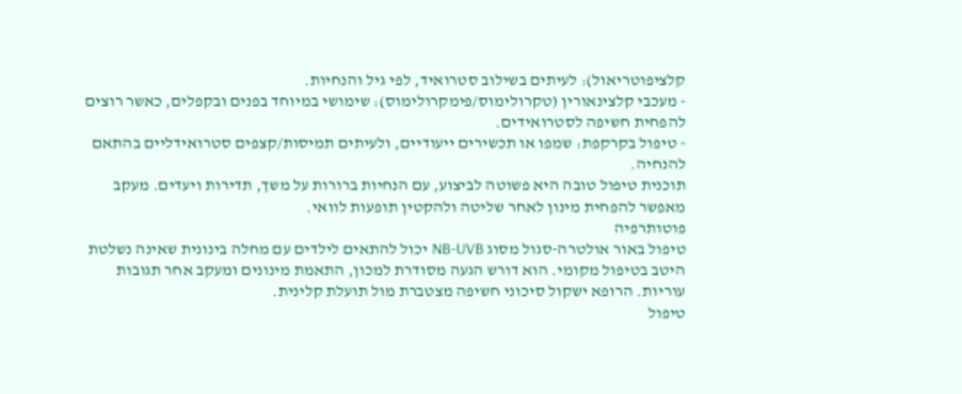קלציפוטריאול): לעיתים בשילוב סטרואיד, לפי גיל והנחיות.
- מעכבי קלצינאורין (טקרולימוס/פימקרולימוס): שימושי במיוחד בפנים ובקפלים, כאשר רוצים להפחית חשיפה לסטרואידים.
- טיפול בקרקפת: שמפו או תכשירים ייעודיים, ולעיתים תמיסות/קצפים סטרואידליים בהתאם להנחיה.
תוכנית טיפול טובה היא פשוטה לביצוע, עם הנחיות ברורות על משך, תדירות ויעדים. מעקב מאפשר להפחית מינון לאחר שליטה ולהקטין תופעות לוואי.
פוטותרפיה
טיפול באור אולטרה-סגול מסוג NB-UVB יכול להתאים לילדים עם מחלה בינונית שאינה נשלטת היטב בטיפול מקומי. הוא דורש הגעה מסודרת למכון, התאמת מינונים ומעקב אחר תגובות עוריות. הרופא ישקול סיכוני חשיפה מצטברת מול תועלת קלינית.
טיפול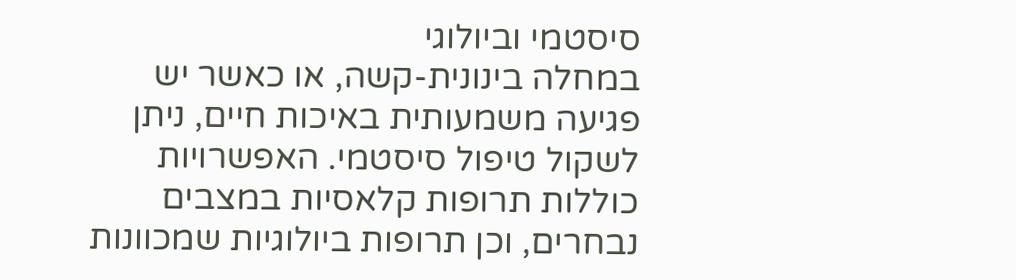סיסטמי וביולוגי
במחלה בינונית-קשה, או כאשר יש פגיעה משמעותית באיכות חיים, ניתן לשקול טיפול סיסטמי. האפשרויות כוללות תרופות קלאסיות במצבים נבחרים, וכן תרופות ביולוגיות שמכוונות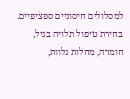למסלולים חיסוניים ספציפיים. בחירת טיפול תלויה בגיל, חומרה, מחלות נלוות,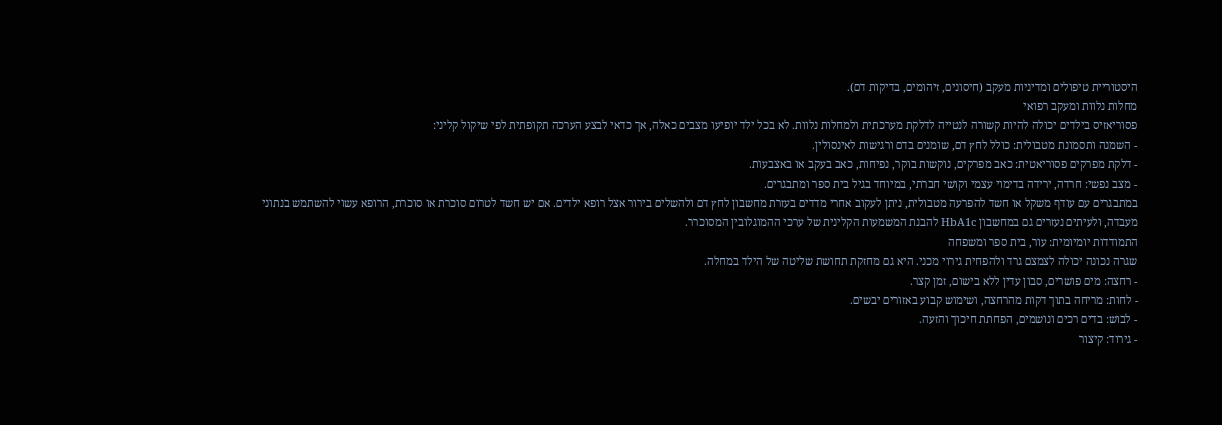היסטוריית טיפולים ומדיניות מעקב (חיסונים, זיהומים, בדיקות דם).
מחלות נלוות ומעקב רפואי
פסוריאזיס בילדים יכולה להיות קשורה לנטייה לדלקת מערכתית ולמחלות נלוות. לא בכל ילד יופיעו מצבים כאלה, אך כדאי לבצע הערכה תקופתית לפי שיקול קליני:
- השמנה ותסמונת מטבולית: כולל לחץ דם, שומנים בדם ורגישות לאינסולין.
- דלקת מפרקים פסוריאטית: כאב מפרקים, נוקשות בוקר, נפיחות, כאב בעקב או באצבעות.
- מצב נפשי: חרדה, ירידה בדימוי עצמי וקושי חברתי, במיוחד בגיל בית ספר ומתבגרים.
במתבגרים עם עודף משקל או חשד להפרעה מטבולית, ניתן לעקוב אחרי מדדים בעזרת מחשבון לחץ דם ולהשלים בירור אצל רופא ילדים. אם יש חשד לטרום סוכרת או סוכרת, הרופא עשוי להשתמש בנתוני מעבדה, ולעיתים נעזרים גם במחשבון HbA1c להבנת המשמעות הקלינית של ערכי ההמוגלובין המסוכרר.
התמודדות יומיומית: עור, בית ספר ומשפחה
שגרה נכונה יכולה לצמצם גרד ולהפחית גירוי מכני. היא גם מחזקת תחושת שליטה של הילד במחלה.
- רחצה: מים פושרים, סבון עדין ללא בישום, זמן קצר.
- לחות: מריחה בתוך דקות מהרחצה, ושימוש קבוע באזורים יבשים.
- לבוש: בדים רכים ונושמים, הפחתת חיכוך והזעה.
- גירוד: קיצור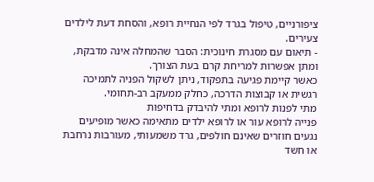ציפורניים, טיפול בגרד לפי הנחיית רופא, והסחת דעת לילדים צעירים.
- תיאום עם מסגרת חינוכית: הסבר שהמחלה אינה מדבקת, ומתן אפשרות למריחת קרם בעת הצורך.
כאשר קיימת פגיעה בתפקוד, ניתן לשקול הפניה לתמיכה רגשית או קבוצות הדרכה, כחלק ממעקב רב-תחומי.
מתי לפנות לרופא ומתי להיבדק בדחיפות
פנייה לרופא עור או לרופא ילדים מתאימה כאשר מופיעים נגעים חוזרים שאינם חולפים, גרד משמעותי, מעורבות נרחבת או חשד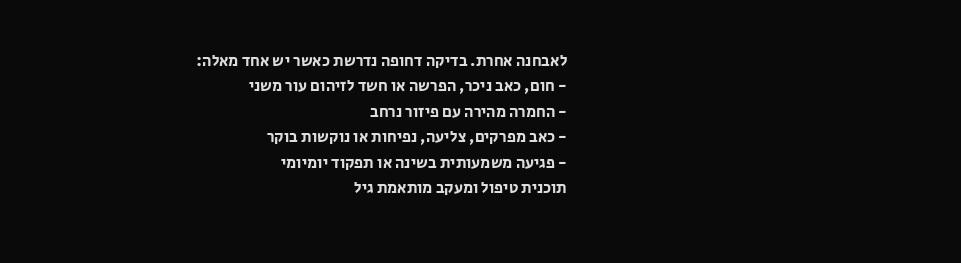לאבחנה אחרת. בדיקה דחופה נדרשת כאשר יש אחד מאלה:
- חום, כאב ניכר, הפרשה או חשד לזיהום עור משני
- החמרה מהירה עם פיזור נרחב
- כאב מפרקים, צליעה, נפיחות או נוקשות בוקר
- פגיעה משמעותית בשינה או תפקוד יומיומי
תוכנית טיפול ומעקב מותאמת גיל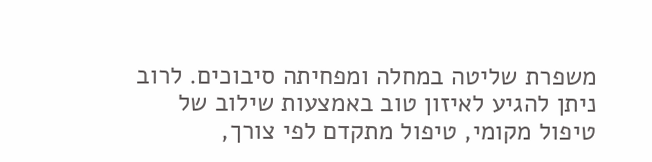משפרת שליטה במחלה ומפחיתה סיבוכים. לרוב ניתן להגיע לאיזון טוב באמצעות שילוב של טיפול מקומי, טיפול מתקדם לפי צורך,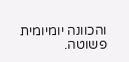והכוונה יומיומית פשוטה.